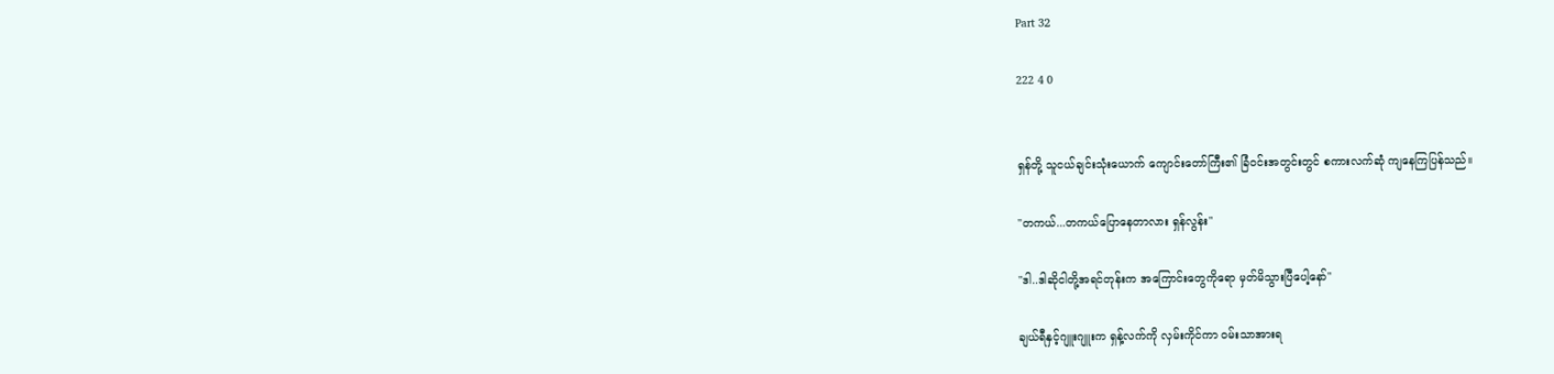Part 32

222 4 0


ရှန်တို့ သူငယ်ချင်းသုံးယောက် ကျောင်းတော်ကြီး၏ ခြံဝင်းအတွင်းတွင် စကားလက်ဆုံ ကျနေကြပြန်သည်။

"တကယ်...တကယ်ပြောနေတာလား ရှန်လွန်း"

"ဒါ..ဒါဆိုငါတို့အရင်တုန်းက အကြောင်းတွေကိုရော မှတ်မိသွားပြီပေါ့နော်"

ချယ်ရီနှင့်ဂျူးဂျူးက ရှန့်လက်ကို လှမ်းကိုင်ကာ ဝမ်းသာအားရ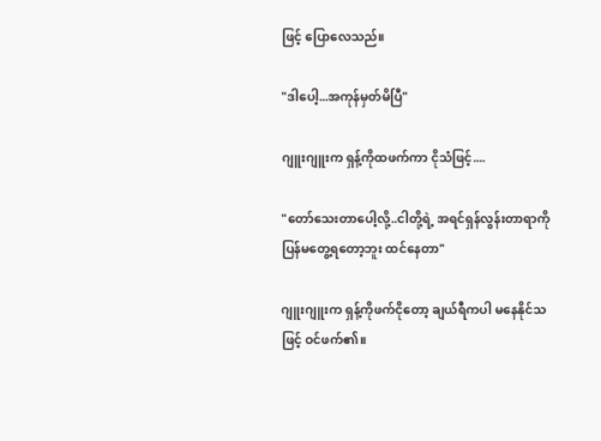ဖြင့် ပြောလေသည်။

"ဒါပေါ့...အကုန်မှတ်မိပြီ"

ဂျူးဂျူးက ရှန့်ကိုထဖက်ကာ ငိုသံဖြင့်....

"တော်သေးတာပေါ့လို့..ငါတို့ရဲ့ အရင်ရှန်လွန်းတာရာကို ပြန်မတွေ့ရတော့ဘူး ထင်နေတာ"

ဂျူးဂျူးက ရှန့်ကိုဖက်ငိုတော့ ချယ်ရီကပါ မနေနိုင်သဖြင့် ဝင်ဖက်၏။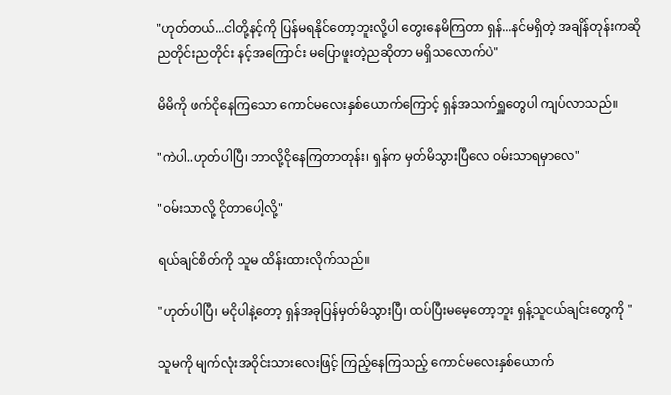"ဟုတ်တယ်...ငါတို့နင့်ကို ပြန်မရနိုင်တော့ဘူးလို့ပါ တွေးနေမိကြတာ ရှန်...နင်မရှိတဲ့ အချိန်တုန်းကဆို ညတိုင်းညတိုင်း နင့်အကြောင်း မပြောဖူးတဲ့ညဆိုတာ မရှိသလောက်ပဲ"

မိမိကို ဖက်ငိုနေကြသော ကောင်မလေးနှစ်ယောက်ကြောင့် ရှန်အသက်ရှူတွေပါ ကျပ်လာသည်။

"ကဲပါ..ဟုတ်ပါပြီ၊ ဘာလို့ငိုနေကြတာတုန်း၊ ရှန်က မှတ်မိသွားပြီလေ ဝမ်းသာရမှာလေ"

"ဝမ်းသာလို့ ငိုတာပေါ့လို့"

ရယ်ချင်စိတ်ကို သူမ ထိန်းထားလိုက်သည်။

"ဟုတ်ပါပြီ၊ မငိုပါနဲ့တော့ ရှန်အခုပြန်မှတ်မိသွားပြီ၊ ထပ်ပြီးမမေ့တော့ဘူး ရှန့်သူငယ်ချင်းတွေကို "

သူမကို မျက်လုံးအဝိုင်းသားလေးဖြင့် ကြည့်နေကြသည့် ကောင်မလေးနှစ်ယောက်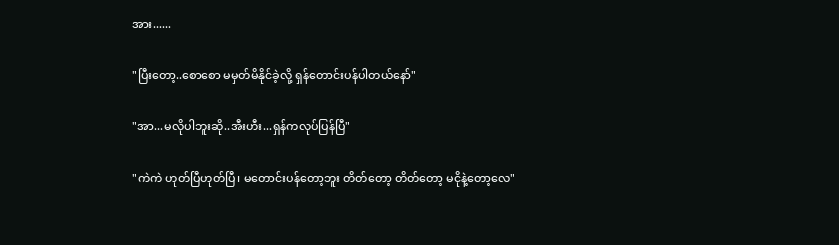အား......

"ပြီးတော့..စောစော မမှတ်မိနိုင်ခဲ့လို့ ရှန်တောင်းပန်ပါတယ်နော်"

"အာ...မလိုပါဘူးဆို..အီးဟီး...ရှန်ကလုပ်ပြန်ပြီ"

"ကဲကဲ ဟုတ်ပြီဟုတ်ပြီ၊ မတောင်းပန်တော့ဘူး တိတ်တော့ တိတ်တော့ မငိုနဲ့တော့လေ"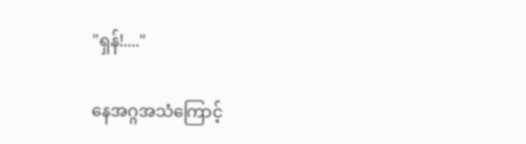"ရှန်!...."

နေအဂ္ဂအသံကြောင့်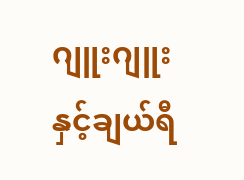ဂျူးဂျူးနှင့်ချယ်ရီ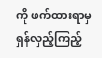ကို ဖက်ထားရာမှ ရှန်လှည့်ကြည့်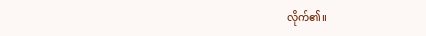လိုက်၏။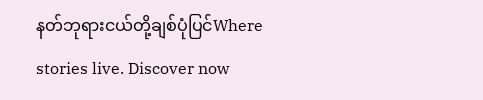နတ်ဘုရားငယ်တို့ချစ်ပုံပြင်Where stories live. Discover now